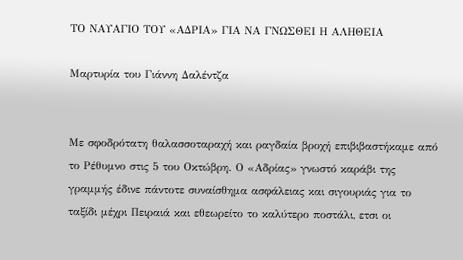ΤΟ ΝΑΥΑΓΙΟ ΤΟΥ «ΑΔΡΙΑ» ΓΙΑ ΝΑ ΓΝΩΣΘΕΙ Η ΑΛΗΘΕΙΑ

Μαρτυρία του Γιάννη Δαλέντζα


Με σφοδρότατη θαλασσοταραχή και ραγδαία βροχή επιβιβαστήκαμε από
το Ρέθυμνο στις 5 του Οκτώβρη. Ο «Αδρίας» γνωστό καράβι της
γραμμής έδινε πάντοτε συναίσθημα ασφάλειας και σιγουριάς για το
ταξίδι μέχρι Πειραιά και εθεωρείτο το καλύτερο ποστάλι, ετσι οι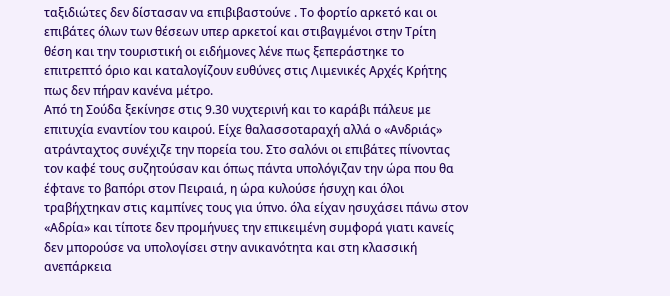ταξιδιώτες δεν δίστασαν να επιβιβαστούνε . Το φορτίο αρκετό και οι
επιβάτες όλων των θέσεων υπερ αρκετοί και στιβαγμένοι στην Τρίτη
θέση και την τουριστική οι ειδήμονες λένε πως ξεπεράστηκε το
επιτρεπτό όριο και καταλογίζουν ευθύνες στις Λιμενικές Αρχές Κρήτης
πως δεν πήραν κανένα μέτρο.
Από τη Σούδα ξεκίνησε στις 9.30 νυχτερινή και το καράβι πάλευε με
επιτυχία εναντίον του καιρού. Είχε θαλασσοταραχή αλλά ο «Ανδριάς»
ατράνταχτος συνέχιζε την πορεία του. Στο σαλόνι οι επιβάτες πίνοντας
τον καφέ τους συζητούσαν και όπως πάντα υπολόγιζαν την ώρα που θα
έφτανε το βαπόρι στον Πειραιά, η ώρα κυλούσε ήσυχη και όλοι
τραβήχτηκαν στις καμπίνες τους για ύπνο. όλα είχαν ησυχάσει πάνω στον
«Αδρία» και τίποτε δεν προμήνυες την επικειμένη συμφορά γιατι κανείς
δεν μπορούσε να υπολογίσει στην ανικανότητα και στη κλασσική
ανεπάρκεια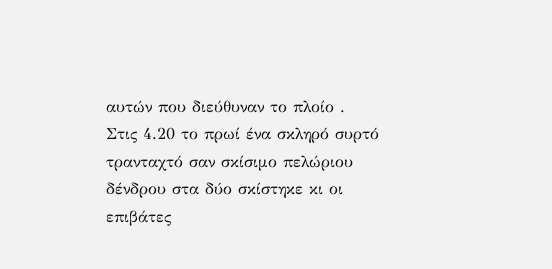αυτών που διεύθυναν το πλοίο .
Στις 4.20 το πρωί ένα σκληρό συρτό τρανταχτό σαν σκίσιμο πελώριου
δένδρου στα δύο σκίστηκε κι οι επιβάτες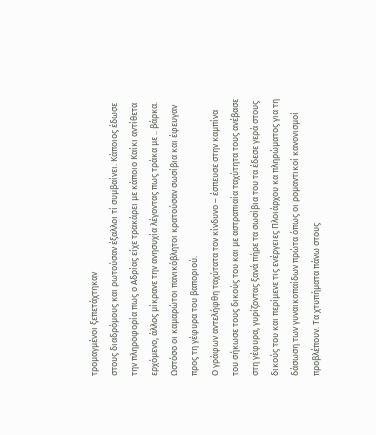τρομαγμένοι ξεπετάχτηκαν
στους διαδρόμους και ρωτούσαν έξαλλοι τί συμβαίνει. Κάποιος έδωσε
την πληροφορία πως ο Αδρίας είχε τρακάρει με κάποιο Καίκι αντίθετα
ερχόμενο, άλλος μίκρανε την ανησυχία λέγοντας πως τράκα με .. βάρκα.
Ωστόσο οι καμαρώτοι πανικόβλητοι κρατούσαν σωσίβια και έφευγαν
προς τη γέφυρα του βαποριού.
Ο γράφων αντελήφθη ταχύτατα τον κίνδυνο – έσπευσε στην καμπίνα
του σήκωσε τους δικούς του και με αστραπιαία ταχύτητα τους ανέβασε
στη γέφυρα, γυρίζοντας ξανά πήρε τα σωσίβια του τα έδεσε γερά στους
δικούς του και περίμενε τις ενέργειες Πλοιάρχου κα πληρώματος για τη
δάσωση των γυναικοπαίδων πρώτα όπως οι ρομαντικοί κανονισμοί
προβλέπουν. Τα χτυπήματα πάνω στους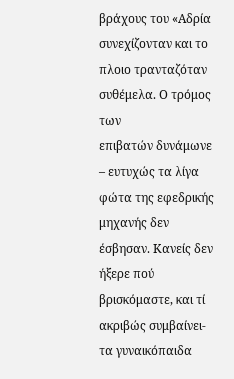βράχους του «Αδρία
συνεχίζονταν και το πλοιο τρανταζόταν συθέμελα. Ο τρόμος των
επιβατών δυνάμωνε – ευτυχώς τα λίγα φώτα της εφεδρικής μηχανής δεν
έσβησαν. Κανείς δεν ήξερε πού βρισκόμαστε, και τί ακριβώς συμβαίνει-
τα γυναικόπαιδα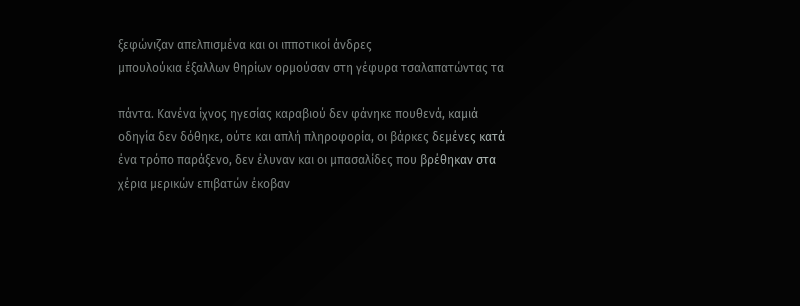ξεφώνιζαν απελπισμένα και οι ιπποτικοί άνδρες
μπουλούκια έξαλλων θηρίων ορμούσαν στη γέφυρα τσαλαπατώντας τα

πάντα. Κανένα ίχνος ηγεσίας καραβιού δεν φάνηκε πουθενά, καμιά
οδηγία δεν δόθηκε, ούτε και απλή πληροφορία, οι βάρκες δεμένες κατά
ένα τρόπο παράξενο, δεν έλυναν και οι μπασαλίδες που βρέθηκαν στα
χέρια μερικών επιβατών έκοβαν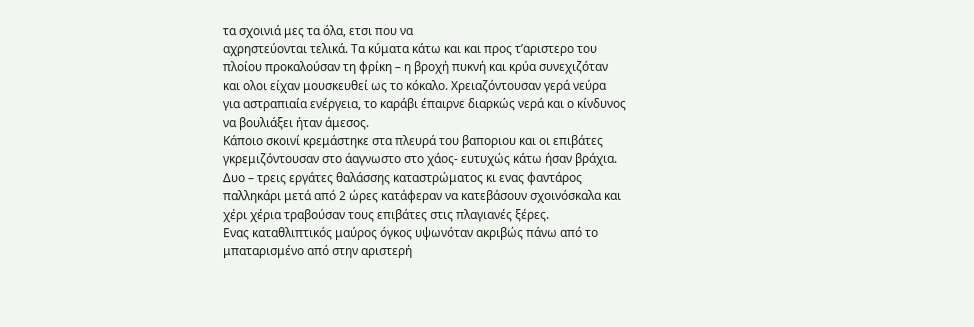τα σχοινιά μες τα όλα, ετσι που να
αχρηστεύονται τελικά. Τα κύματα κάτω και και προς τ’αριστερο του
πλοίου προκαλούσαν τη φρίκη – η βροχή πυκνή και κρύα συνεχιζόταν
και ολοι είχαν μουσκευθεί ως το κόκαλο. Χρειαζόντουσαν γερά νεύρα
για αστραπιαία ενέργεια, το καράβι έπαιρνε διαρκώς νερά και ο κίνδυνος
να βουλιάξει ήταν άμεσος.
Κάποιο σκοινί κρεμάστηκε στα πλευρά του βαποριου και οι επιβάτες
γκρεμιζόντουσαν στο άαγνωστο στο χάος- ευτυχώς κάτω ήσαν βράχια.
Δυο – τρεις εργάτες θαλάσσης καταστρώματος κι ενας φαντάρος
παλληκάρι μετά από 2 ώρες κατάφεραν να κατεβάσουν σχοινόσκαλα και
χέρι χέρια τραβούσαν τους επιβάτες στις πλαγιανές ξέρες.
Ενας καταθλιπτικός μαύρος όγκος υψωνόταν ακριβώς πάνω από το
μπαταρισμένο από στην αριστερή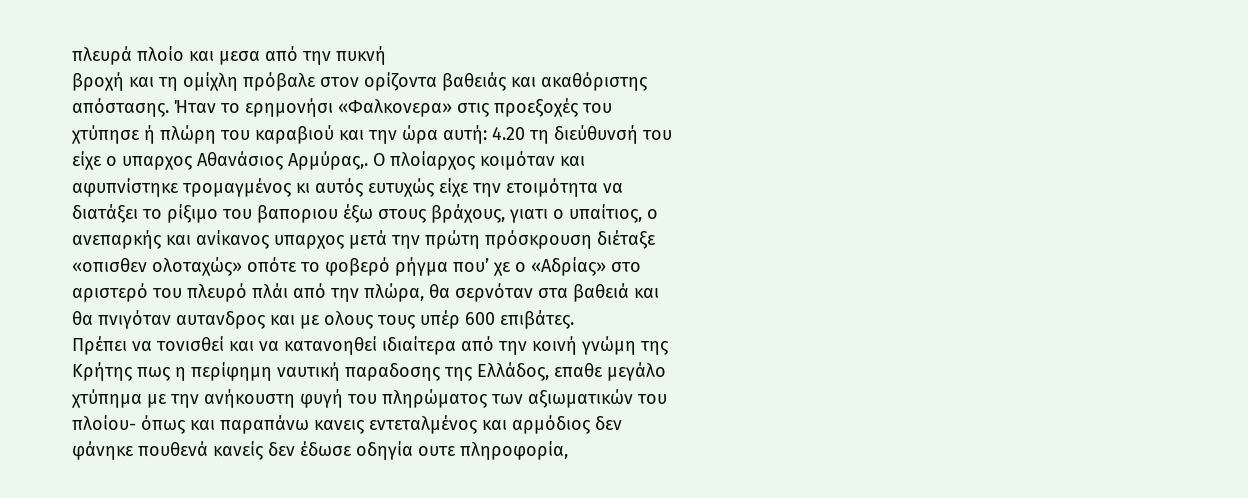πλευρά πλοίο και μεσα από την πυκνή
βροχή και τη ομίχλη πρόβαλε στον ορίζοντα βαθειάς και ακαθόριστης
απόστασης. Ήταν το ερημονήσι «Φαλκονερα» στις προεξοχές του
χτύπησε ή πλώρη του καραβιού και την ώρα αυτή: 4.20 τη διεύθυνσή του
είχε ο υπαρχος Αθανάσιος Αρμύρας,. Ο πλοίαρχος κοιμόταν και
αφυπνίστηκε τρομαγμένος κι αυτός ευτυχώς είχε την ετοιμότητα να
διατάξει το ρίξιμο του βαποριου έξω στους βράχους, γιατι ο υπαίτιος, ο
ανεπαρκής και ανίκανος υπαρχος μετά την πρώτη πρόσκρουση διέταξε
«οπισθεν ολοταχώς» οπότε το φοβερό ρήγμα που’ χε ο «Αδρίας» στο
αριστερό του πλευρό πλάι από την πλώρα, θα σερνόταν στα βαθειά και
θα πνιγόταν αυτανδρος και με ολους τους υπέρ 600 επιβάτες.
Πρέπει να τονισθεί και να κατανοηθεί ιδιαίτερα από την κοινή γνώμη της
Κρήτης πως η περίφημη ναυτική παραδοσης της Ελλάδος, επαθε μεγάλο
χτύπημα με την ανήκουστη φυγή του πληρώματος των αξιωματικών του
πλοίου- όπως και παραπάνω κανεις εντεταλμένος και αρμόδιος δεν
φάνηκε πουθενά κανείς δεν έδωσε οδηγία ουτε πληροφορία,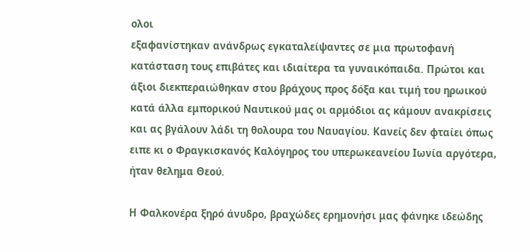ολοι
εξαφανίστηκαν ανάνδρως εγκαταλείψαντες σε μια πρωτοφανή
κατάσταση τους επιβάτες και ιδιαίτερα τα γυναικόπαιδα. Πρώτοι και
άξιοι διεκπεραιώθηκαν στου βράχους προς δόξα και τιμή του ηρωικού
κατά άλλα εμπορικού Ναυτικού μας οι αρμόδιοι ας κάμουν ανακρίσεις
και ας βγάλουν λάδι τη θολουρα του Ναυαγίου. Κανείς δεν φταίει όπως
ειπε κι ο Φραγκισκανός Καλόγηρος του υπερωκεανείου Ιωνία αργότερα,
ήταν θελημα Θεού.

Η Φαλκονέρα ξηρό άνυδρο, βραχώδες ερημονήσι μας φάνηκε ιδεώδης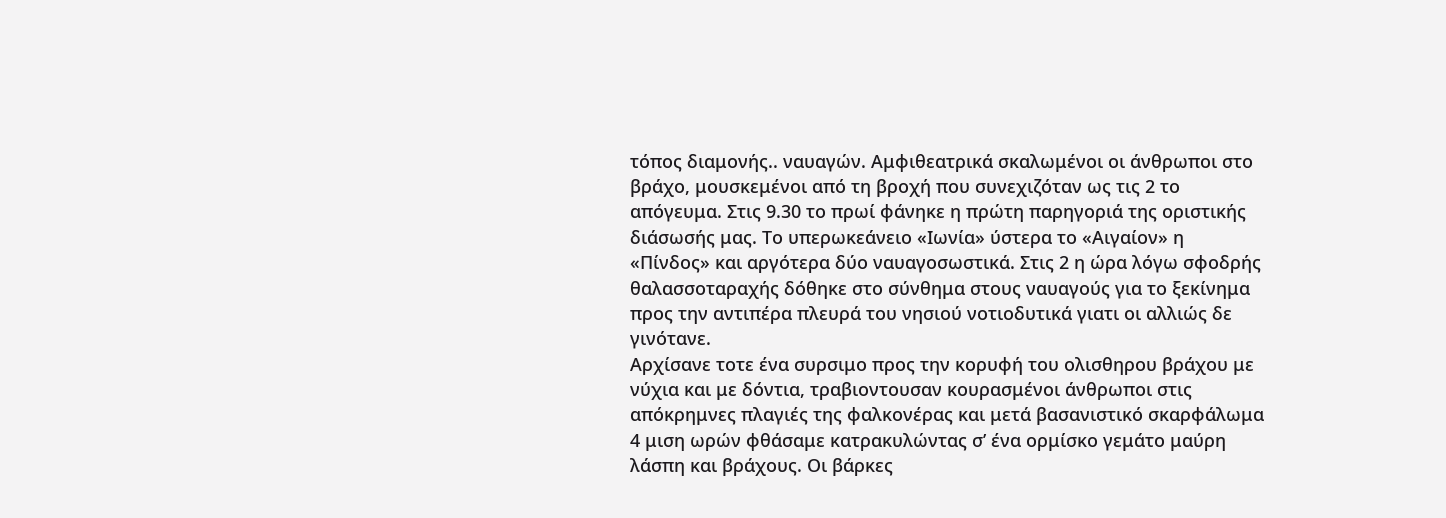τόπος διαμονής.. ναυαγών. Αμφιθεατρικά σκαλωμένοι οι άνθρωποι στο
βράχο, μουσκεμένοι από τη βροχή που συνεχιζόταν ως τις 2 το
απόγευμα. Στις 9.30 το πρωί φάνηκε η πρώτη παρηγοριά της οριστικής
διάσωσής μας. Το υπερωκεάνειο «Ιωνία» ύστερα το «Αιγαίον» η
«Πίνδος» και αργότερα δύο ναυαγοσωστικά. Στις 2 η ώρα λόγω σφοδρής
θαλασσοταραχής δόθηκε στο σύνθημα στους ναυαγούς για το ξεκίνημα
προς την αντιπέρα πλευρά του νησιού νοτιοδυτικά γιατι οι αλλιώς δε
γινότανε.
Αρχίσανε τοτε ένα συρσιμο προς την κορυφή του ολισθηρου βράχου με
νύχια και με δόντια, τραβιοντουσαν κουρασμένοι άνθρωποι στις
απόκρημνες πλαγιές της φαλκονέρας και μετά βασανιστικό σκαρφάλωμα
4 μιση ωρών φθάσαμε κατρακυλώντας σ’ ένα ορμίσκο γεμάτο μαύρη
λάσπη και βράχους. Οι βάρκες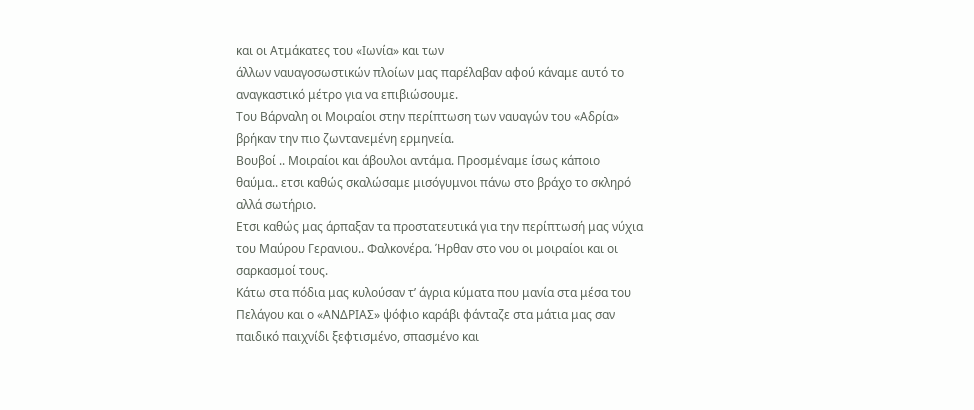και οι Ατμάκατες του «Ιωνία» και των
άλλων ναυαγοσωστικών πλοίων μας παρέλαβαν αφού κάναμε αυτό το
αναγκαστικό μέτρο για να επιβιώσουμε.
Του Βάρναλη οι Μοιραίοι στην περίπτωση των ναυαγών του «Αδρία»
βρήκαν την πιο ζωντανεμένη ερμηνεία.
Βουβοί .. Μοιραίοι και άβουλοι αντάμα. Προσμέναμε ίσως κάποιο
θαύμα.. ετσι καθώς σκαλώσαμε μισόγυμνοι πάνω στο βράχο το σκληρό
αλλά σωτήριο.
Ετσι καθώς μας άρπαξαν τα προστατευτικά για την περίπτωσή μας νύχια
του Μαύρου Γερανιου.. Φαλκονέρα. Ήρθαν στο νου οι μοιραίοι και οι
σαρκασμοί τους.
Κάτω στα πόδια μας κυλούσαν τ’ άγρια κύματα που μανία στα μέσα του
Πελάγου και ο «ΑΝΔΡΙΑΣ» ψόφιο καράβι φάνταζε στα μάτια μας σαν
παιδικό παιχνίδι ξεφτισμένο, σπασμένο και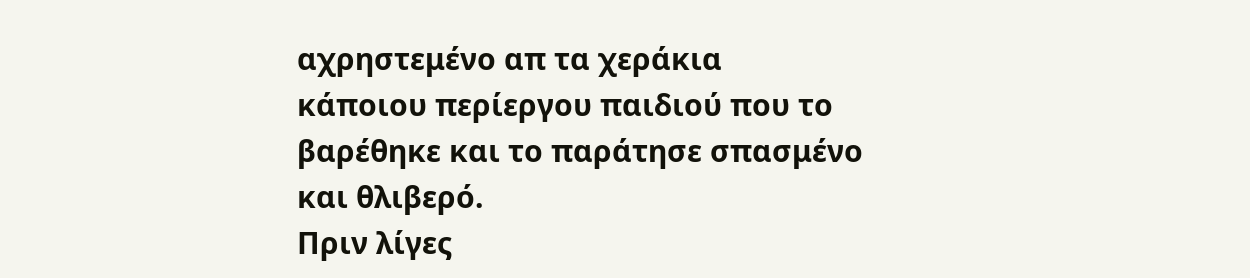αχρηστεμένο απ τα χεράκια
κάποιου περίεργου παιδιού που το βαρέθηκε και το παράτησε σπασμένο
και θλιβερό.
Πριν λίγες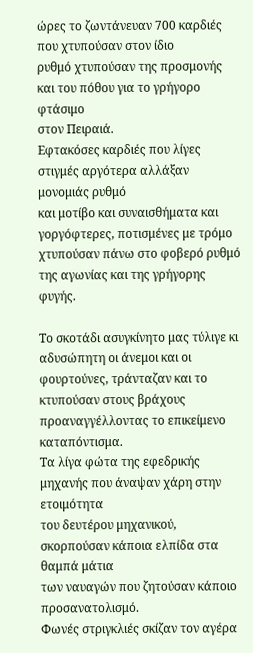ώρες το ζωντάνευαν 700 καρδιές που χτυπούσαν στον ίδιο
ρυθμό χτυπούσαν της προσμονής και του πόθου για το γρήγορο φτάσιμο
στον Πειραιά.
Εφτακόσες καρδιές που λίγες στιγμές αργότερα αλλάξαν μονομιάς ρυθμό
και μοτίβο και συναισθήματα και γοργόφτερες, ποτισμένες με τρόμο
χτυπούσαν πάνω στο φοβερό ρυθμό της αγωνίας και της γρήγορης φυγής.

Το σκοτάδι ασυγκίνητο μας τύλιγε κι αδυσώπητη οι άνεμοι και οι
φουρτούνες, τράνταζαν και το κτυπούσαν στους βράχους
προαναγγέλλοντας το επικείμενο καταπόντισμα.
Τα λίγα φώτα της εφεδρικής μηχανής που άναψαν χάρη στην ετοιμότητα
του δευτέρου μηχανικού, σκορπούσαν κάποια ελπίδα στα θαμπά μάτια
των ναυαγών που ζητούσαν κάποιο προσανατολισμό.
Φωνές στριγκλιές σκίζαν τον αγέρα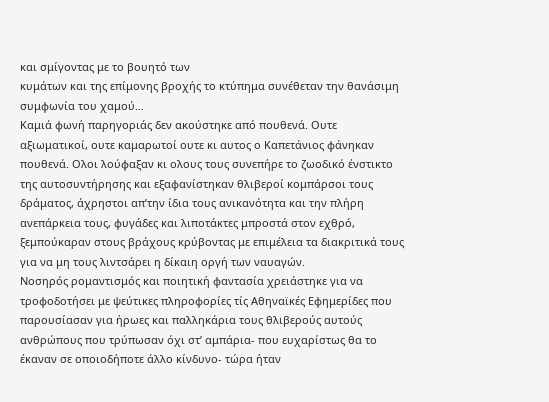και σμίγοντας με το βουητό των
κυμάτων και της επίμονης βροχής το κτύπημα συνέθεταν την θανάσιμη
συμφωνία του χαμού…
Καμιά φωνή παρηγοριάς δεν ακούστηκε από πουθενά. Ουτε
αξιωματικοί, ουτε καμαρωτοί ουτε κι αυτος ο Καπετάνιος φάνηκαν
πουθενά. Ολοι λούφαξαν κι ολους τους συνεπήρε το ζωοδικό ένστικτο
της αυτοσυντήρησης και εξαφανίστηκαν θλιβεροί κομπάρσοι τους
δράματος, άχρηστοι απ’την ίδια τους ανικανότητα και την πλήρη
ανεπάρκεια τους, φυγάδες και λιποτάκτες μπροστά στον εχθρό,
ξεμπούκαραν στους βράχους κρύβοντας με επιμέλεια τα διακριτικά τους
για να μη τους λιντσάρει η δίκαιη οργή των ναυαγών.
Νοσηρός ρομαντισμός και ποιητική φαντασία χρειάστηκε για να
τροφοδοτήσει με ψεύτικες πληροφορίες τίς Αθηναϊκές Εφημερίδες που
παρουσίασαν για ήρωες και παλληκάρια τους θλιβερούς αυτούς
ανθρώπους που τρύπωσαν όχι στ’ αμπάρια- που ευχαρίστως θα το
έκαναν σε οποιοδήποτε άλλο κίνδυνο- τώρα ήταν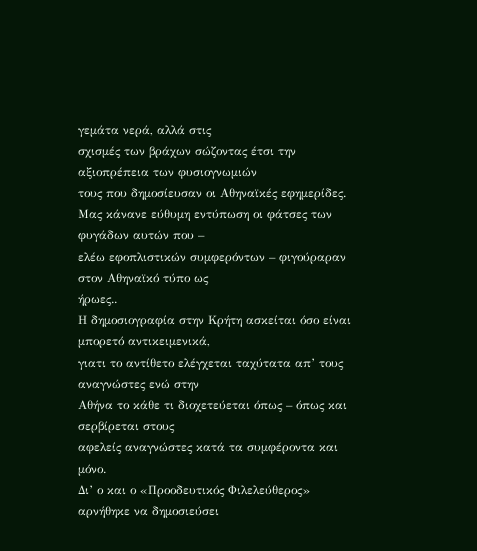γεμάτα νερά, αλλά στις
σχισμές των βράχων σώζοντας έτσι την αξιοπρέπεια των φυσιογνωμιών
τους που δημοσίευσαν οι Αθηναϊκές εφημερίδες.
Μας κάνανε εύθυμη εντύπωση οι φάτσες των φυγάδων αυτών που –
ελέω εφοπλιστικών συμφερόντων – φιγούραραν στον Αθηναϊκό τύπο ως
ήρωες..
Η δημοσιογραφία στην Κρήτη ασκείται όσο είναι μπορετό αντικειμενικά,
γιατι το αντίθετο ελέγχεται ταχύτατα απ’ τους αναγνώστες ενώ στην
Αθήνα το κάθε τι διοχετεύεται όπως – όπως και σερβίρεται στους
αφελείς αναγνώστες κατά τα συμφέροντα και μόνο.
Δι’ ο και ο «Προοδευτικός Φιλελεύθερος» αρνήθηκε να δημοσιεύσει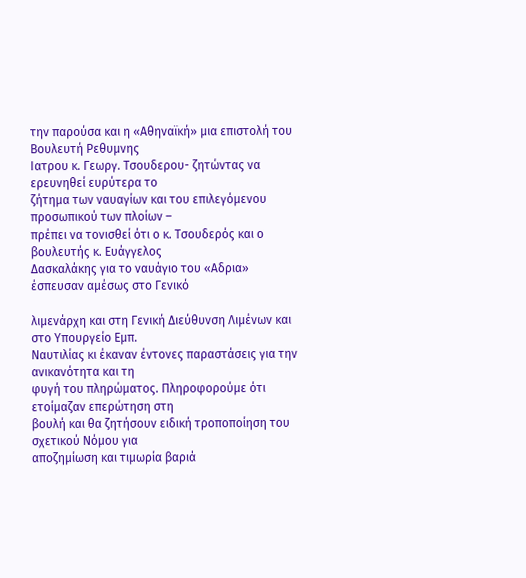την παρούσα και η «Αθηναϊκή» μια επιστολή του Βουλευτή Ρεθυμνης
Ιατρου κ. Γεωργ. Τσουδερου- ζητώντας να ερευνηθεί ευρύτερα το
ζήτημα των ναυαγίων και του επιλεγόμενου προσωπικού των πλοίων –
πρέπει να τονισθεί ότι ο κ. Τσουδερός και ο βουλευτής κ. Ευάγγελος
Δασκαλάκης για το ναυάγιο του «Αδρια» έσπευσαν αμέσως στο Γενικό

λιμενάρχη και στη Γενική Διεύθυνση Λιμένων και στο Υπουργείο Εμπ.
Ναυτιλίας κι έκαναν έντονες παραστάσεις για την ανικανότητα και τη
φυγή του πληρώματος. Πληροφορούμε ότι ετοίμαζαν επερώτηση στη
βουλή και θα ζητήσουν ειδική τροποποίηση του σχετικού Νόμου για
αποζημίωση και τιμωρία βαριά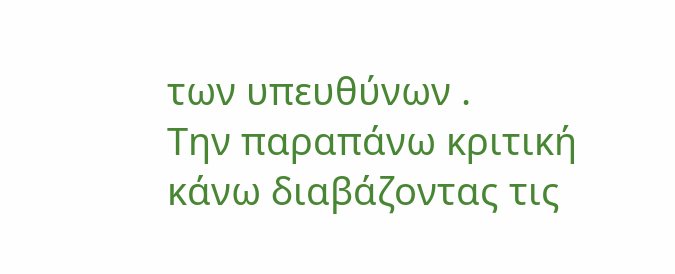των υπευθύνων .
Την παραπάνω κριτική κάνω διαβάζοντας τις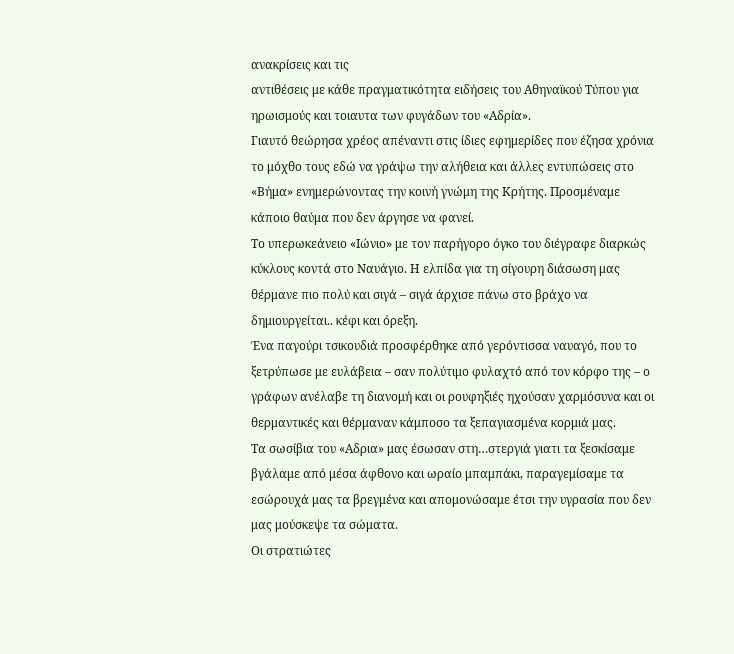ανακρίσεις και τις
αντιθέσεις με κάθε πραγματικότητα ειδήσεις του Αθηναϊκού Τύπου για
ηρωισμούς και τοιαυτα των φυγάδων του «Αδρία».
Γιαυτό θεώρησα χρέος απέναντι στις ίδιες εφημερίδες που έζησα χρόνια
το μόχθο τους εδώ να γράψω την αλήθεια και άλλες εντυπώσεις στο
«Βήμα» ενημερώνοντας την κοινή γνώμη της Κρήτης. Προσμέναμε
κάποιο θαύμα που δεν άργησε να φανεί.
Το υπερωκεάνειο «Ιώνιο» με τον παρήγορο όγκο του διέγραφε διαρκώς
κύκλους κοντά στο Ναυάγιο. Η ελπίδα για τη σίγουρη διάσωση μας
θέρμανε πιο πολύ και σιγά – σιγά άρχισε πάνω στο βράχο να
δημιουργείται.. κέφι και όρεξη.
Ένα παγούρι τσικουδιά προσφέρθηκε από γερόντισσα ναυαγό, που το
ξετρύπωσε με ευλάβεια – σαν πολύτιμο φυλαχτό από τον κόρφο της – ο
γράφων ανέλαβε τη διανομή και οι ρουφηξιές ηχούσαν χαρμόσυνα και οι
θερμαντικές και θέρμαναν κάμποσο τα ξεπαγιασμένα κορμιά μας.
Τα σωσίβια του «Αδρια» μας έσωσαν στη…στεργιά γιατι τα ξεσκίσαμε
βγάλαμε από μέσα άφθονο και ωραίο μπαμπάκι, παραγεμίσαμε τα
εσώρουχά μας τα βρεγμένα και απομονώσαμε έτσι την υγρασία που δεν
μας μούσκεψε τα σώματα.
Οι στρατιώτες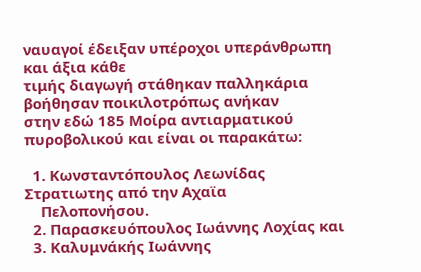ναυαγοί έδειξαν υπέροχοι υπεράνθρωπη και άξια κάθε
τιμής διαγωγή στάθηκαν παλληκάρια βοήθησαν ποικιλοτρόπως ανήκαν
στην εδώ 185 Μοίρα αντιαρματικού πυροβολικού και είναι οι παρακάτω:

  1. Κωνσταντόπουλος Λεωνίδας Στρατιωτης από την Αχαϊα
    Πελοπονήσου.
  2. Παρασκευόπουλος Ιωάννης Λοχίας και
  3. Καλυμνάκής Ιωάννης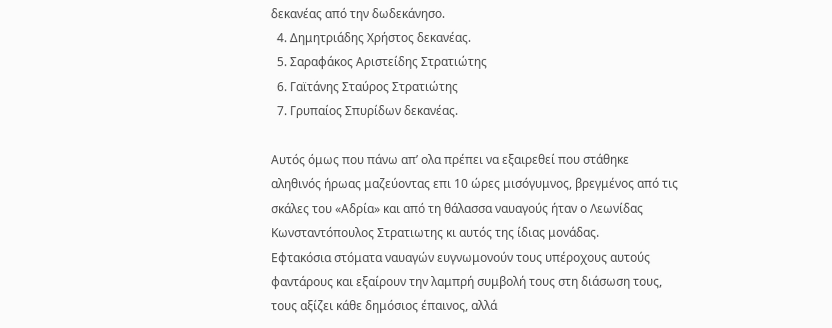δεκανέας από την δωδεκάνησο.
  4. Δημητριάδης Χρήστος δεκανέας.
  5. Σαραφάκος Αριστείδης Στρατιώτης
  6. Γαϊτάνης Σταύρος Στρατιώτης
  7. Γρυπαίος Σπυρίδων δεκανέας.

Αυτός όμως που πάνω απ’ ολα πρέπει να εξαιρεθεί που στάθηκε
αληθινός ήρωας μαζεύοντας επι 10 ώρες μισόγυμνος, βρεγμένος από τις
σκάλες του «Αδρία» και από τη θάλασσα ναυαγούς ήταν ο Λεωνίδας
Κωνσταντόπουλος Στρατιωτης κι αυτός της ίδιας μονάδας.
Εφτακόσια στόματα ναυαγών ευγνωμονούν τους υπέροχους αυτούς
φαντάρους και εξαίρουν την λαμπρή συμβολή τους στη διάσωση τους,
τους αξίζει κάθε δημόσιος έπαινος, αλλά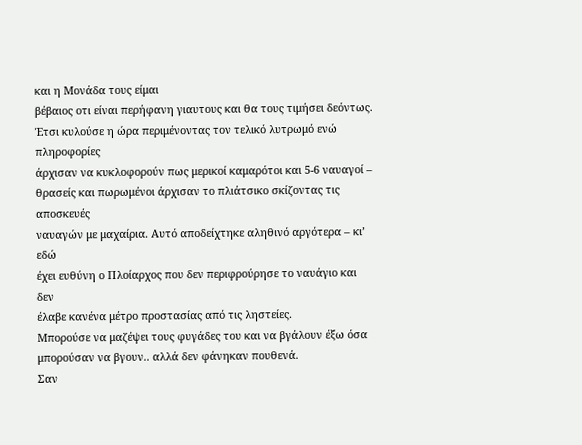και η Μονάδα τους είμαι
βέβαιος οτι είναι περήφανη γιαυτους και θα τους τιμήσει δεόντως.
Έτσι κυλούσε η ώρα περιμένοντας τον τελικό λυτρωμό ενώ πληροφορίες
άρχισαν να κυκλοφορούν πως μερικοί καμαρότοι και 5-6 ναυαγοί –
θρασείς και πωρωμένοι άρχισαν το πλιάτσικο σκίζοντας τις αποσκευές
ναυαγών με μαχαίρια. Αυτό αποδείχτηκε αληθινό αργότερα – κι’ εδώ
έχει ευθύνη ο Πλοίαρχος που δεν περιφρούρησε το ναυάγιο και δεν
έλαβε κανένα μέτρο προστασίας από τις ληστείες.
Μπορούσε να μαζέψει τους φυγάδες του και να βγάλουν έξω όσα
μπορούσαν να βγουν.. αλλά δεν φάνηκαν πουθενά.
Σαν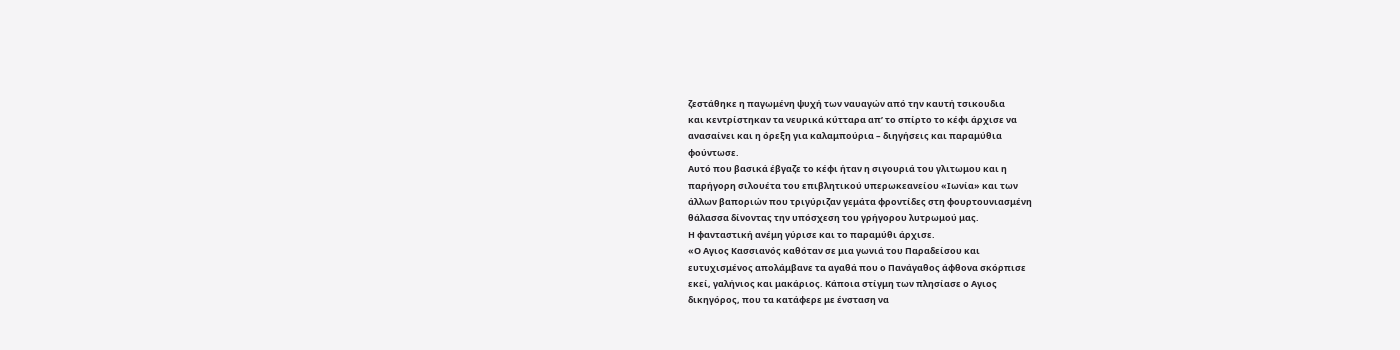ζεστάθηκε η παγωμένη ψυχή των ναυαγών από την καυτή τσικουδια
και κεντρίστηκαν τα νευρικά κύτταρα απ’ το σπίρτο το κέφι άρχισε να
ανασαίνει και η όρεξη για καλαμπούρια – διηγήσεις και παραμύθια
φούντωσε.
Αυτό που βασικά έβγαζε το κέφι ήταν η σιγουριά του γλιτωμου και η
παρήγορη σιλουέτα του επιβλητικού υπερωκεανείου «Ιωνία» και των
άλλων βαποριών που τριγύριζαν γεμάτα φροντίδες στη φουρτουνιασμένη
θάλασσα δίνοντας την υπόσχεση του γρήγορου λυτρωμού μας.
Η φανταστική ανέμη γύρισε και το παραμύθι άρχισε.
«Ο Αγιος Κασσιανός καθόταν σε μια γωνιά του Παραδείσου και
ευτυχισμένος απολάμβανε τα αγαθά που ο Πανάγαθος άφθονα σκόρπισε
εκεί, γαλήνιος και μακάριος. Κάποια στίγμη των πλησίασε ο Αγιος
δικηγόρος, που τα κατάφερε με ένσταση να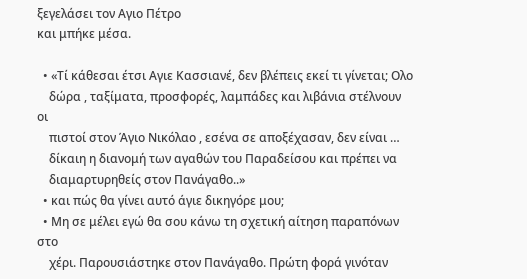ξεγελάσει τον Αγιο Πέτρο
και μπήκε μέσα.

  • «Τί κάθεσαι έτσι Αγιε Κασσιανέ, δεν βλέπεις εκεί τι γίνεται; Ολο
    δώρα , ταξίματα, προσφορές, λαμπάδες και λιβάνια στέλνουν οι
    πιστοί στον Άγιο Νικόλαο , εσένα σε αποξέχασαν, δεν είναι …
    δίκαιη η διανομή των αγαθών του Παραδείσου και πρέπει να
    διαμαρτυρηθείς στον Πανάγαθο..»
  • και πώς θα γίνει αυτό άγιε δικηγόρε μου;
  • Μη σε μέλει εγώ θα σου κάνω τη σχετική αίτηση παραπόνων στο
    χέρι. Παρουσιάστηκε στον Πανάγαθο. Πρώτη φορά γινόταν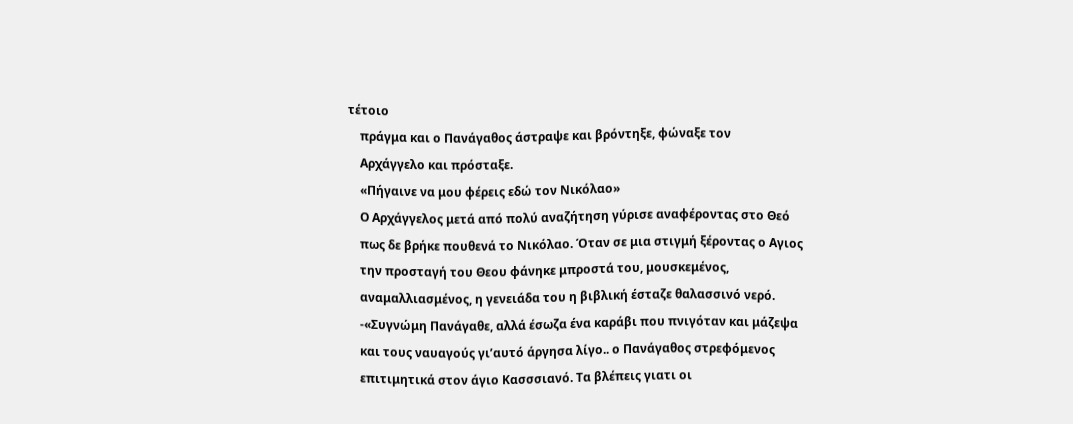τέτοιο
    πράγμα και ο Πανάγαθος άστραψε και βρόντηξε, φώναξε τον
    Αρχάγγελο και πρόσταξε.
    «Πήγαινε να μου φέρεις εδώ τον Νικόλαο»
    Ο Αρχάγγελος μετά από πολύ αναζήτηση γύρισε αναφέροντας στο Θεό
    πως δε βρήκε πουθενά το Νικόλαο. Όταν σε μια στιγμή ξέροντας ο Αγιος
    την προσταγή του Θεου φάνηκε μπροστά του, μουσκεμένος,
    αναμαλλιασμένος, η γενειάδα του η βιβλική έσταζε θαλασσινό νερό.
    -«Συγνώμη Πανάγαθε, αλλά έσωζα ένα καράβι που πνιγόταν και μάζεψα
    και τους ναυαγούς γι’αυτό άργησα λίγο.. ο Πανάγαθος στρεφόμενος
    επιτιμητικά στον άγιο Κασσσιανό. Τα βλέπεις γιατι οι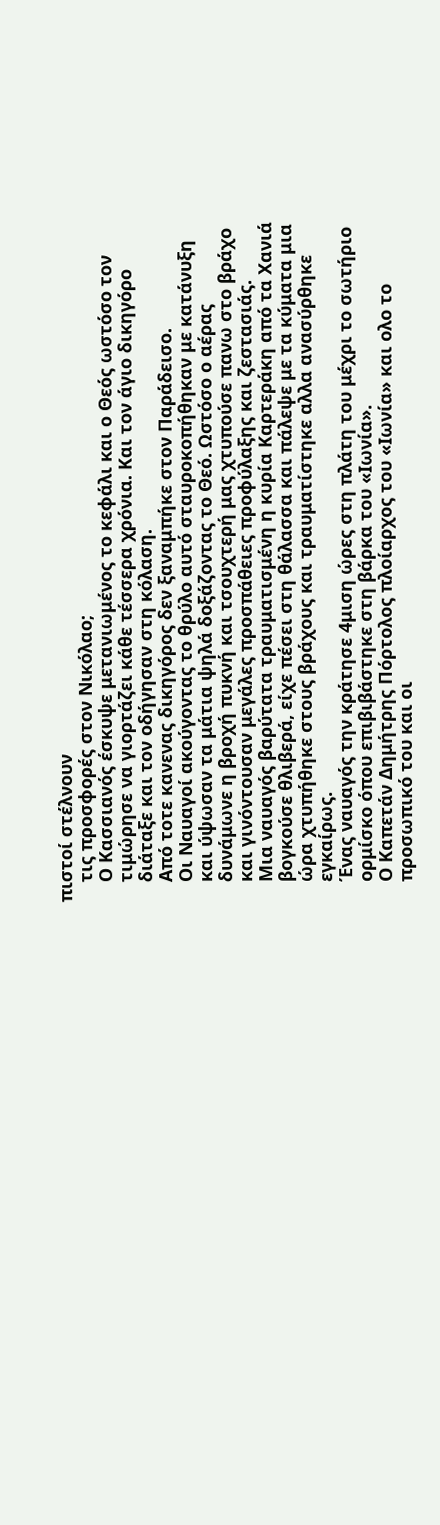πιστοί στέλνουν
    τις προσφορές στον Νικόλαο;
    Ο Κασσιανός έσκυψε μετανιωμένος το κεφάλι και ο Θεός ωστόσο τον
    τιμώρησε να γιορτάζει κάθε τέσσερα χρόνια. Και τον άγιο δικηγόρο
    διάταξε και τον οδήγησαν στη κόλαση.
    Από τοτε κανενας δικηγόρος δεν ξαναμπήκε στον Παράδεισο.
    Οι Ναυαγοί ακούγοντας το θρύλο αυτό σταυροκοπήθηκαν με κατάνυξη
    και ύψωσαν τα μάτια ψηλά δοξάζοντας το Θεό. Ωστόσο ο αέρας
    δυνάμωνε η βροχή πυκνή και τσουχτερή μας χτυπούσε πανω στο βράχο
    και γινόντουσαν μεγάλες προσπάθειες προφύλαξης και ζεστασιάς.
    Μια ναυαγός βαρύτατα τραυματισμένη η κυρία Καρτεράκη από τα Χανιά
    βογκούσε θλιβερά, είχε πέσει στη θάλασσα και πάλεψε με τα κύματα μια
    ώρα χτυπήθηκε στους βράχους και τραυματίστηκε αλλα ανασύρθηκε
    εγκαίρως.
    Ένας ναυαγός την κράτησε 4μιση ώρες στη πλάτη του μέχρι το σωτήριο
    ορμίσκο όπου επιβιβάστηκε στη βάρκα του «Ιωνία».
    Ο Καπετάν Δημήτρης Πόρτολος πλοίαρχος του «Ιωνία» και ολο το
    προσωπικό του και οι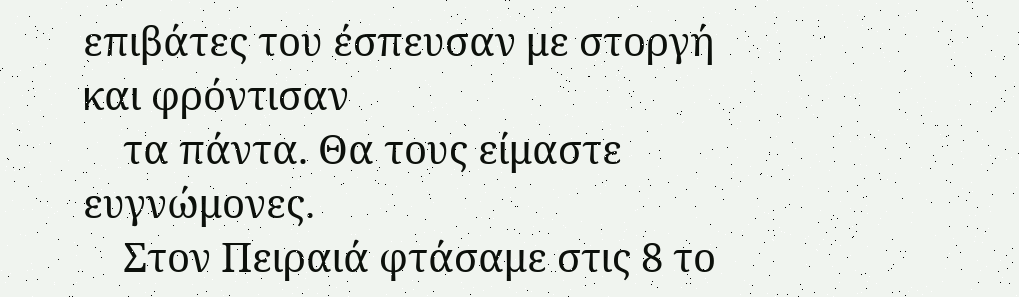επιβάτες του έσπευσαν με στοργή και φρόντισαν
    τα πάντα. Θα τους είμαστε ευγνώμονες.
    Στον Πειραιά φτάσαμε στις 8 το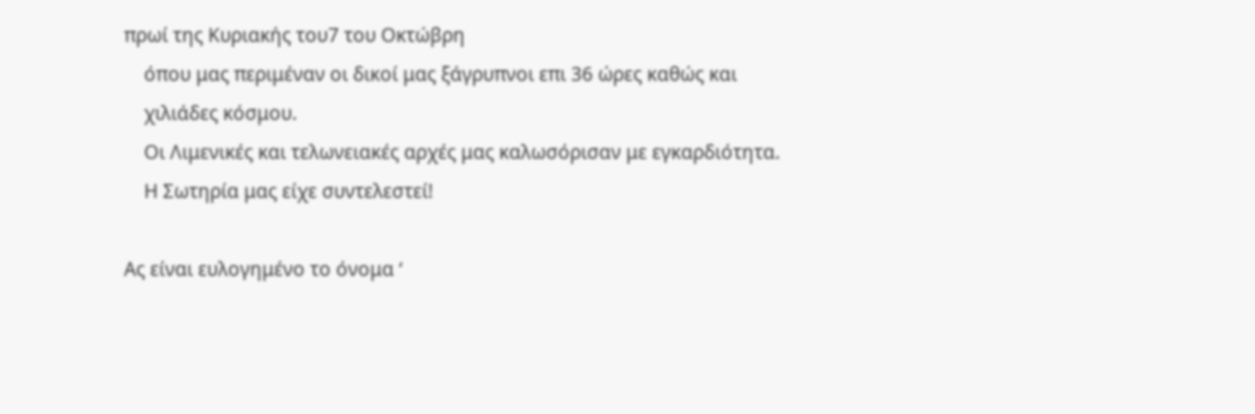πρωί της Κυριακής του7 του Οκτώβρη
    όπου μας περιμέναν οι δικοί μας ξάγρυπνοι επι 36 ώρες καθώς και
    χιλιάδες κόσμου.
    Οι Λιμενικές και τελωνειακές αρχές μας καλωσόρισαν με εγκαρδιότητα.
    Η Σωτηρία μας είχε συντελεστεί!

Ας είναι ευλογημένο το όνομα ‘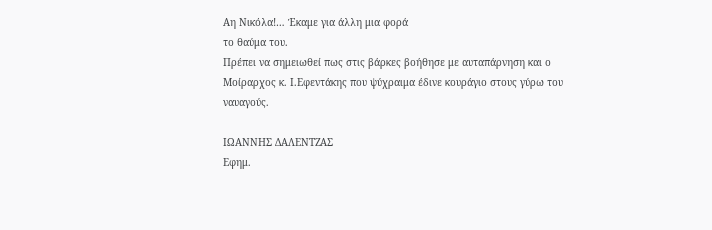Αη Νικόλα!… Έκαμε για άλλη μια φορά
το θαύμα του.
Πρέπει να σημειωθεί πως στις βάρκες βοήθησε με αυταπάρνηση και ο
Μοίραρχος κ. Ι.Εφεντάκης που ψύχραιμα έδινε κουράγιο στους γύρω του
ναυαγούς.

ΙΩΑΝΝΗΣ ΔΑΛΕΝΤΖΑΣ
Εφημ.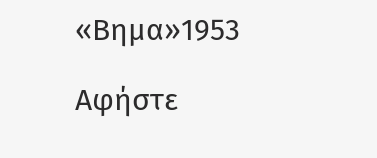«Βημα»1953

Αφήστε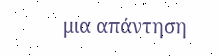μια απάντηση